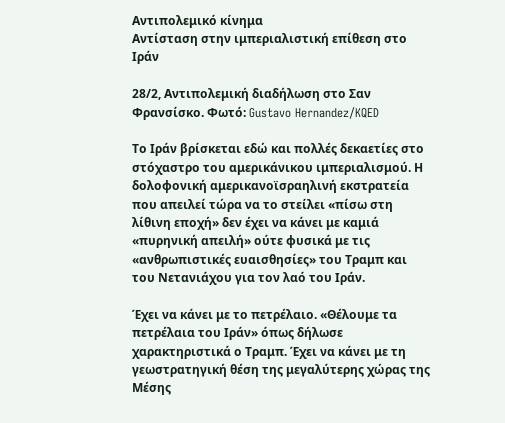Αντιπολεμικό κίνημα
Αντίσταση στην ιμπεριαλιστική επίθεση στο Ιράν

28/2, Αντιπολεμική διαδήλωση στο Σαν Φρανσίσκο. Φωτό: Gustavo Hernandez/KQED

Το Ιράν βρίσκεται εδώ και πολλές δεκαετίες στο στόχαστρο του αμερικάνικου ιμπεριαλισμού. Η δολοφονική αμερικανοϊσραηλινή εκστρατεία που απειλεί τώρα να το στείλει «πίσω στη λίθινη εποχή» δεν έχει να κάνει με καμιά «πυρηνική απειλή» ούτε φυσικά με τις «ανθρωπιστικές ευαισθησίες» του Τραμπ και του Νετανιάχου για τον λαό του Ιράν.

Έχει να κάνει με το πετρέλαιο. «Θέλουμε τα πετρέλαια του Ιράν» όπως δήλωσε χαρακτηριστικά ο Τραμπ. Έχει να κάνει με τη γεωστρατηγική θέση της μεγαλύτερης χώρας της Μέσης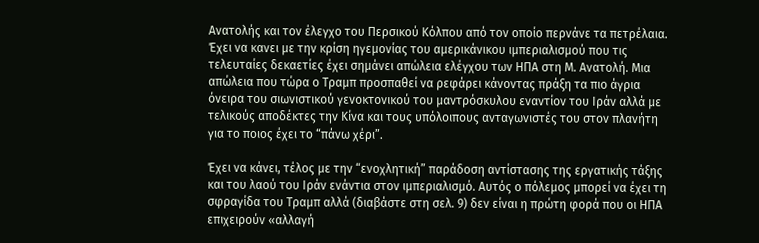Ανατολής και τον έλεγχο του Περσικού Κόλπου από τον οποίο περνάνε τα πετρέλαια. Έχει να κανει με την κρίση ηγεμονίας του αμερικάνικου ιμπεριαλισμού που τις τελευταίες δεκαετίες έχει σημάνει απώλεια ελέγχου των ΗΠΑ στη Μ. Ανατολή. Μια απώλεια που τώρα ο Τραμπ προσπαθεί να ρεφάρει κάνοντας πράξη τα πιο άγρια όνειρα του σιωνιστικού γενοκτονικού του μαντρόσκυλου εναντίον του Ιράν αλλά με τελικούς αποδέκτες την Κίνα και τους υπόλοιπους ανταγωνιστές του στον πλανήτη για το ποιος έχει το “πάνω χέρι”.

Έχει να κάνει, τέλος με την “ενοχλητική” παράδοση αντίστασης της εργατικής τάξης και του λαού του Ιράν ενάντια στον ιμπεριαλισμό. Αυτός ο πόλεμος μπορεί να έχει τη σφραγίδα του Τραμπ αλλά (διαβάστε στη σελ. 9) δεν είναι η πρώτη φορά που οι ΗΠΑ επιχειρούν «αλλαγή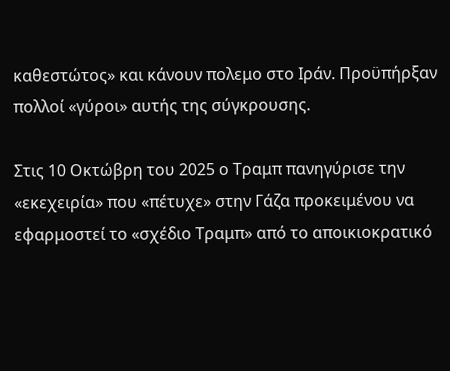καθεστώτος» και κάνουν πολεμο στο Ιράν. Προϋπήρξαν πολλοί «γύροι» αυτής της σύγκρουσης.

Στις 10 Οκτώβρη του 2025 ο Τραμπ πανηγύρισε την «εκεχειρία» που «πέτυχε» στην Γάζα προκειμένου να εφαρμοστεί το «σχέδιο Τραμπ» από το αποικιοκρατικό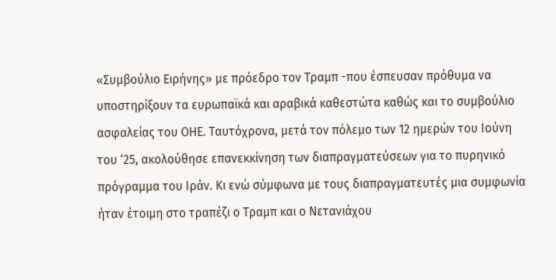«Συμβούλιο Ειρήνης» με πρόεδρο τον Τραμπ -που έσπευσαν πρόθυμα να υποστηρίξουν τα ευρωπαϊκά και αραβικά καθεστώτα καθώς και το συμβούλιο ασφαλείας του ΟΗΕ. Ταυτόχρονα, μετά τον πόλεμο των 12 ημερών του Ιούνη του ‘25, ακολούθησε επανεκκίνηση των διαπραγματεύσεων για το πυρηνικό πρόγραμμα του Ιράν. Κι ενώ σύμφωνα με τους διαπραγματευτές μια συμφωνία ήταν έτοιμη στο τραπέζι ο Τραμπ και ο Νετανιάχου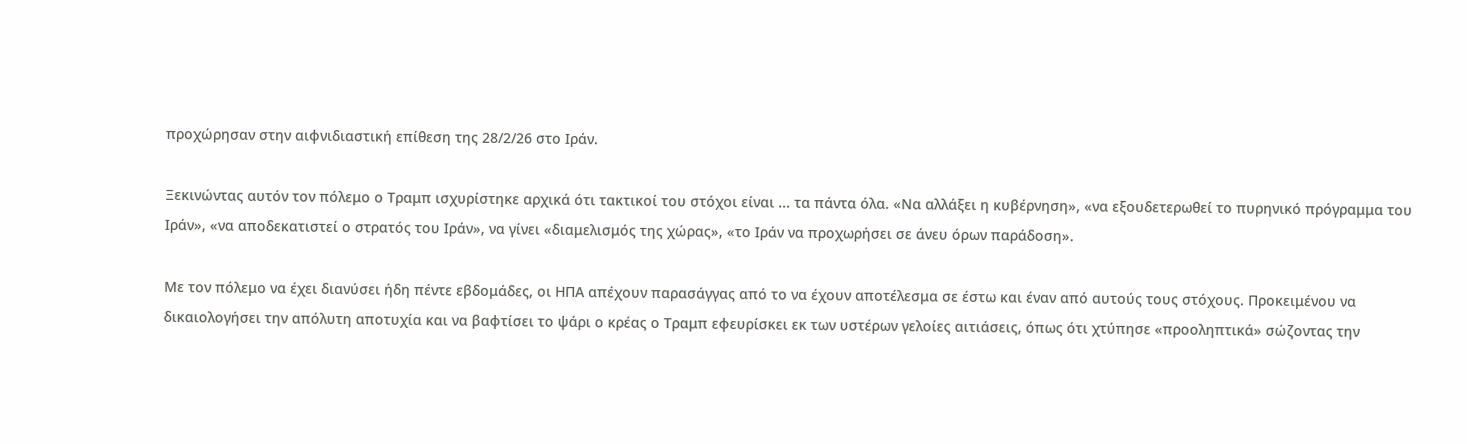προχώρησαν στην αιφνιδιαστική επίθεση της 28/2/26 στο Ιράν.

Ξεκινώντας αυτόν τον πόλεμο ο Τραμπ ισχυρίστηκε αρχικά ότι τακτικοί του στόχοι είναι ... τα πάντα όλα. «Να αλλάξει η κυβέρνηση», «να εξουδετερωθεί το πυρηνικό πρόγραμμα του Ιράν», «να αποδεκατιστεί ο στρατός του Ιράν», να γίνει «διαμελισμός της χώρας», «το Ιράν να προχωρήσει σε άνευ όρων παράδοση».

Με τον πόλεμο να έχει διανύσει ήδη πέντε εβδομάδες, οι ΗΠΑ απέχουν παρασάγγας από το να έχουν αποτέλεσμα σε έστω και έναν από αυτούς τους στόχους. Προκειμένου να δικαιολογήσει την απόλυτη αποτυχία και να βαφτίσει το ψάρι ο κρέας ο Τραμπ εφευρίσκει εκ των υστέρων γελοίες αιτιάσεις, όπως ότι χτύπησε «προοληπτικά» σώζοντας την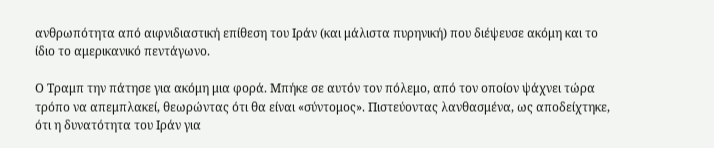ανθρωπότητα από αιφνιδιαστική επίθεση του Ιράν (και μάλιστα πυρηνική) που διέψευσε ακόμη και το ίδιο το αμερικανικό πεντάγωνο.

Ο Τραμπ την πάτησε για ακόμη μια φορά. Μπήκε σε αυτόν τον πόλεμο, από τον οποίον ψάχνει τώρα τρόπο να απεμπλακεί, θεωρώντας ότι θα είναι «σύντομος». Πιστεύοντας λανθασμένα, ως αποδείχτηκε, ότι η δυνατότητα του Ιράν για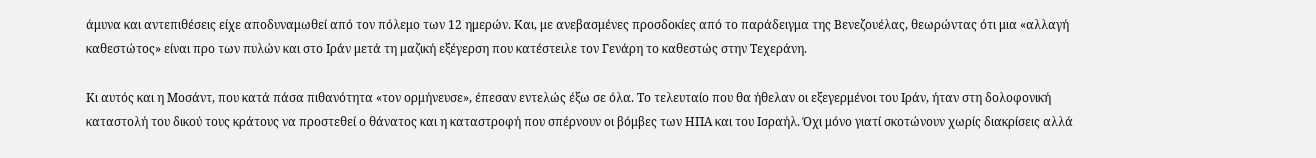άμυνα και αντεπιθέσεις είχε αποδυναμωθεί από τον πόλεμο των 12 ημερών. Και, με ανεβασμένες προσδοκίες από το παράδειγμα της Βενεζουέλας, θεωρώντας ότι μια «αλλαγή καθεστώτος» είναι προ των πυλών και στο Ιράν μετά τη μαζική εξέγερση που κατέστειλε τον Γενάρη το καθεστώς στην Τεχεράνη.

Κι αυτός και η Μοσάντ, που κατά πάσα πιθανότητα «τον ορμήνευσε», έπεσαν εντελώς έξω σε όλα. Το τελευταίο που θα ήθελαν οι εξεγερμένοι του Ιράν, ήταν στη δολοφονική καταστολή του δικού τους κράτους να προστεθεί ο θάνατος και η καταστροφή που σπέρνουν οι βόμβες των ΗΠΑ και του Ισραήλ. Όχι μόνο γιατί σκοτώνουν χωρίς διακρίσεις αλλά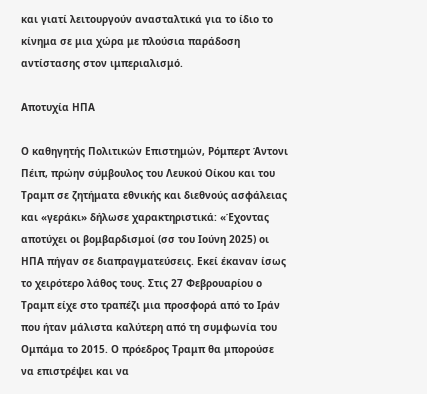και γιατί λειτουργούν ανασταλτικά για το ίδιο το κίνημα σε μια χώρα με πλούσια παράδοση αντίστασης στον ιμπεριαλισμό.

Αποτυχία ΗΠΑ

Ο καθηγητής Πολιτικών Επιστημών, Ρόμπερτ Άντονι Πέιπ, πρώην σύμβουλος του Λευκού Οίκου και του Τραμπ σε ζητήματα εθνικής και διεθνούς ασφάλειας και «γεράκι» δήλωσε χαρακτηριστικά: «Έχοντας αποτύχει οι βομβαρδισμοί (σσ του Ιούνη 2025) οι ΗΠΑ πήγαν σε διαπραγματεύσεις. Εκεί έκαναν ίσως το χειρότερο λάθος τους. Στις 27 Φεβρουαρίου ο Τραμπ είχε στο τραπέζι μια προσφορά από το Ιράν που ήταν μάλιστα καλύτερη από τη συμφωνία του Oμπάμα το 2015. Ο πρόεδρος Τραμπ θα μπορούσε να επιστρέψει και να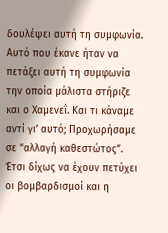δουλέψει αυτή τη συμφωνία. Αυτό που έκανε ήταν να πετάξει αυτή τη συμφωνία την οποία μάλιστα στήριζε και ο Χαμενεΐ. Και τι κάναμε αντί γι’ αυτό; Προχωρήσαμε σε “αλλαγή καθεστώτος”. Έτσι δίχως να έχουν πετύχει οι βομβαρδισμοί και η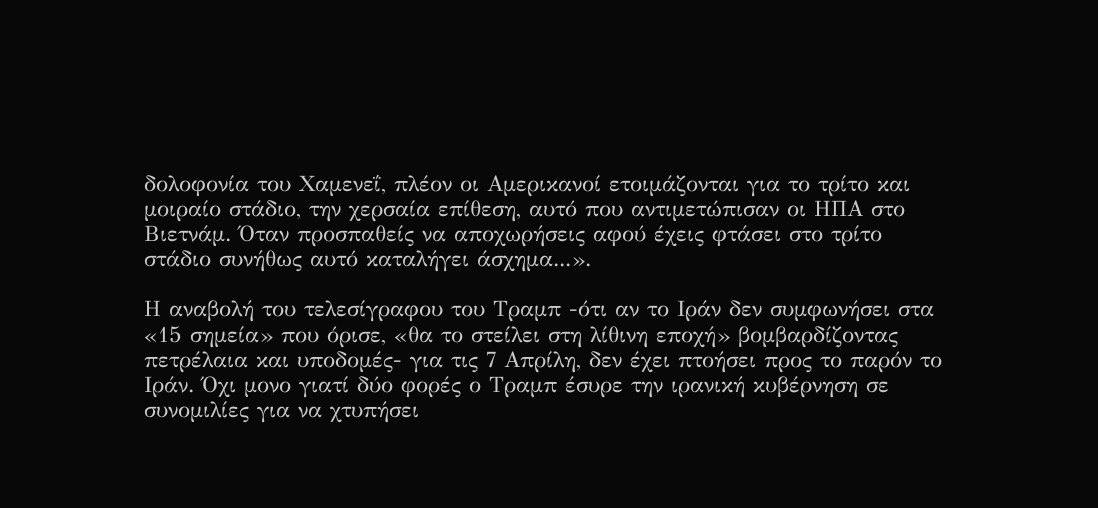δολοφονία του Χαμενεΐ, πλέον οι Αμερικανοί ετοιμάζονται για το τρίτο και μοιραίο στάδιο, την χερσαία επίθεση, αυτό που αντιμετώπισαν οι ΗΠΑ στο Βιετνάμ. Όταν προσπαθείς να αποχωρήσεις αφού έχεις φτάσει στο τρίτο στάδιο συνήθως αυτό καταλήγει άσχημα...».

Η αναβολή του τελεσίγραφου του Τραμπ -ότι αν το Ιράν δεν συμφωνήσει στα «15 σημεία» που όρισε, «θα το στείλει στη λίθινη εποχή» βομβαρδίζοντας πετρέλαια και υποδομές- για τις 7 Απρίλη, δεν έχει πτοήσει προς το παρόν το Ιράν. Όχι μονο γιατί δύο φορές ο Τραμπ έσυρε την ιρανική κυβέρνηση σε συνομιλίες για να χτυπήσει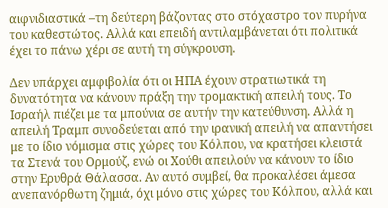αιφνιδιαστικά –τη δεύτερη βάζοντας στο στόχαστρο τον πυρήνα του καθεστώτος. Αλλά και επειδή αντιλαμβάνεται ότι πολιτικά έχει το πάνω χέρι σε αυτή τη σύγκρουση.

Δεν υπάρχει αμφιβολία ότι οι ΗΠΑ έχουν στρατιωτικά τη δυνατότητα να κάνουν πράξη την τρομακτική απειλή τους. Το Ισραήλ πιέζει με τα μπούνια σε αυτήν την κατεύθυνση. Αλλά η απειλή Τραμπ συνοδεύεται από την ιρανική απειλή να απαντήσει με το ίδιο νόμισμα στις χώρες του Κόλπου, να κρατήσει κλειστά τα Στενά του Ορμούζ, ενώ οι Χούθι απειλούν να κάνουν το ίδιο στην Ερυθρά Θάλασσα. Αν αυτό συμβεί, θα προκαλέσει άμεσα ανεπανόρθωτη ζημιά, όχι μόνο στις χώρες του Κόλπου, αλλά και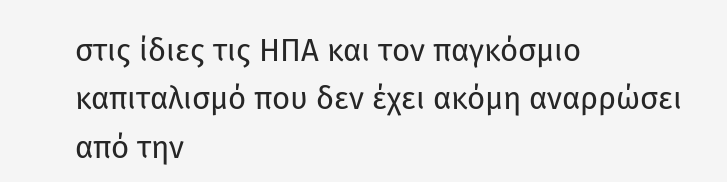στις ίδιες τις ΗΠΑ και τον παγκόσμιο καπιταλισμό που δεν έχει ακόμη αναρρώσει από την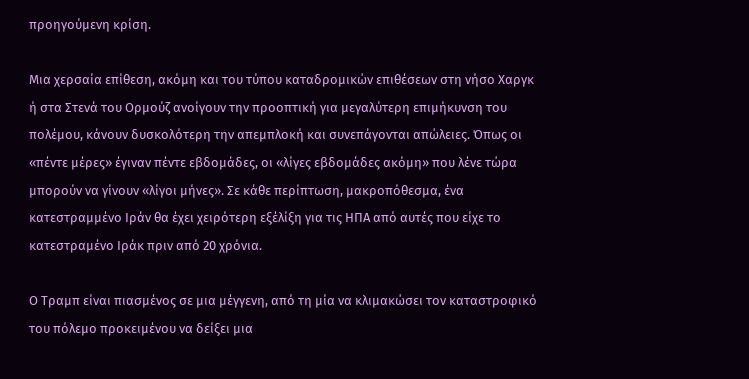προηγούμενη κρίση.

Μια χερσαία επίθεση, ακόμη και του τύπου καταδρομικών επιθέσεων στη νήσο Χαργκ ή στα Στενά του Ορμούζ ανοίγουν την προοπτική για μεγαλύτερη επιμήκυνση του πολέμου, κάνουν δυσκολότερη την απεμπλοκή και συνεπάγονται απώλειες. Όπως οι «πέντε μέρες» έγιναν πέντε εβδομάδες, οι «λίγες εβδομάδες ακόμη» που λένε τώρα μπορούν να γίνουν «λίγοι μήνες». Σε κάθε περίπτωση, μακροπόθεσμα, ένα κατεστραμμένο Ιράν θα έχει χειρότερη εξέλίξη για τις ΗΠΑ από αυτές που είχε το κατεστραμένο Ιράκ πριν από 20 χρόνια.

Ο Τραμπ είναι πιασμένος σε μια μέγγενη, από τη μία να κλιμακώσει τον καταστροφικό του πόλεμο προκειμένου να δείξει μια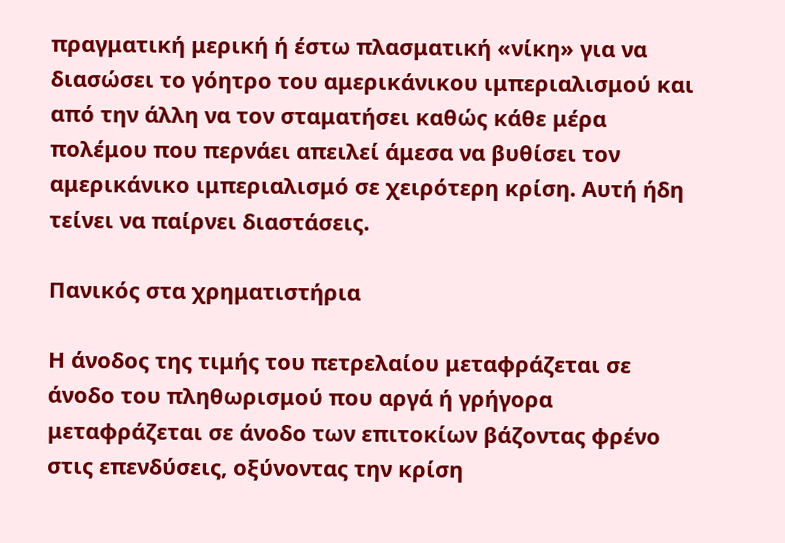πραγματική μερική ή έστω πλασματική «νίκη» για να διασώσει το γόητρο του αμερικάνικου ιμπεριαλισμού και από την άλλη να τον σταματήσει καθώς κάθε μέρα πολέμου που περνάει απειλεί άμεσα να βυθίσει τον αμερικάνικο ιμπεριαλισμό σε χειρότερη κρίση. Αυτή ήδη τείνει να παίρνει διαστάσεις.

Πανικός στα χρηματιστήρια

Η άνοδος της τιμής του πετρελαίου μεταφράζεται σε άνοδο του πληθωρισμού που αργά ή γρήγορα μεταφράζεται σε άνοδο των επιτοκίων βάζοντας φρένο στις επενδύσεις, οξύνοντας την κρίση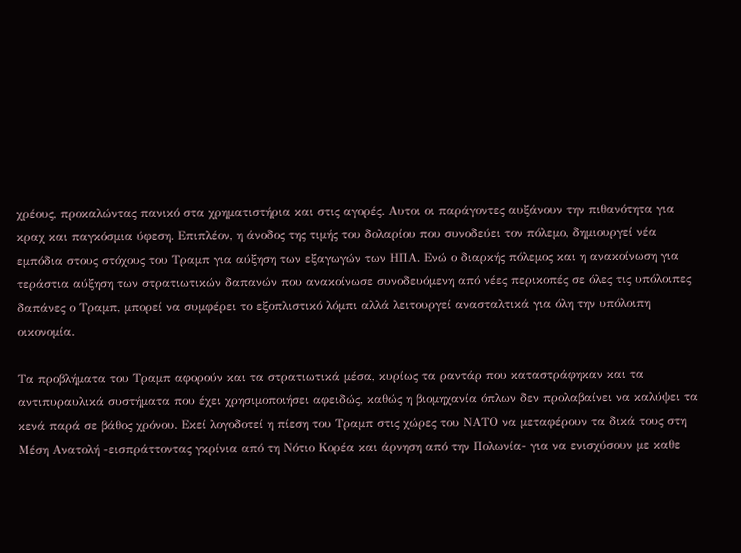χρέους, προκαλώντας πανικό στα χρηματιστήρια και στις αγορές. Αυτοι οι παράγοντες αυξάνουν την πιθανότητα για κραχ και παγκόσμια ύφεση. Επιπλέον, η άνοδος της τιμής του δολαρίου που συνοδεύει τον πόλεμο, δημιουργεί νέα εμπόδια στους στόχους του Τραμπ για αύξηση των εξαγωγών των ΗΠΑ. Ενώ ο διαρκής πόλεμος και η ανακοίνωση για τεράστια αύξηση των στρατιωτικών δαπανών που ανακοίνωσε συνοδευόμενη από νέες περικοπές σε όλες τις υπόλοιπες δαπάνες ο Τραμπ, μπορεί να συμφέρει το εξοπλιστικό λόμπι αλλά λειτουργεί ανασταλτικά για όλη την υπόλοιπη οικονομία.

Τα προβλήματα του Τραμπ αφορούν και τα στρατιωτικά μέσα, κυρίως τα ραντάρ που καταστράφηκαν και τα αντιπυραυλικά συστήματα που έχει χρησιμοποιήσει αφειδώς, καθώς η βιομηχανία όπλων δεν προλαβαίνει να καλύψει τα κενά παρά σε βάθος χρόνου. Εκεί λογοδοτεί η πίεση του Τραμπ στις χώρες του ΝΑΤΟ να μεταφέρουν τα δικά τους στη Μέση Ανατολή -εισπράττοντας γκρίνια από τη Νότιο Κορέα και άρνηση από την Πολωνία- για να ενισχύσουν με καθε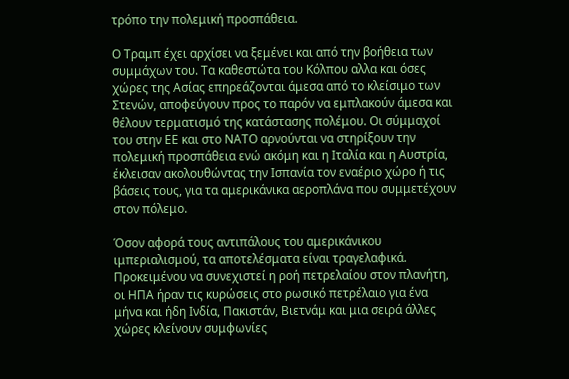τρόπο την πολεμική προσπάθεια.

Ο Τραμπ έχει αρχίσει να ξεμένει και από την βοήθεια των συμμάχων του. Τα καθεστώτα του Κόλπου αλλα και όσες χώρες της Ασίας επηρεάζονται άμεσα από το κλείσιμο των Στενών, αποφεύγουν προς το παρόν να εμπλακούν άμεσα και θέλουν τερματισμό της κατάστασης πολέμου. Οι σύμμαχοί του στην ΕΕ και στο ΝΑΤΟ αρνούνται να στηρίξουν την πολεμική προσπάθεια ενώ ακόμη και η Ιταλία και η Αυστρία, έκλεισαν ακολουθώντας την Ισπανία τον εναέριο χώρο ή τις βάσεις τους, για τα αμερικάνικα αεροπλάνα που συμμετέχουν στον πόλεμο.

Όσον αφορά τους αντιπάλους του αμερικάνικου ιμπεριαλισμού, τα αποτελέσματα είναι τραγελαφικά. Προκειμένου να συνεχιστεί η ροή πετρελαίου στον πλανήτη, οι ΗΠΑ ήραν τις κυρώσεις στο ρωσικό πετρέλαιο για ένα μήνα και ήδη Ινδία, Πακιστάν, Βιετνάμ και μια σειρά άλλες χώρες κλείνουν συμφωνίες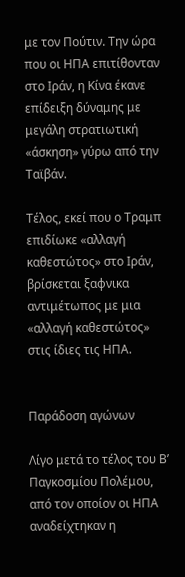με τον Πούτιν. Την ώρα που οι ΗΠΑ επιτίθονταν στο Ιράν, η Κίνα έκανε επίδειξη δύναμης με μεγάλη στρατιωτική «άσκηση» γύρω από την Ταϊβάν.

Τέλος, εκεί που ο Τραμπ επιδίωκε «αλλαγή καθεστώτος» στο Ιράν, βρίσκεται ξαφνικα αντιμέτωπος με μια «αλλαγή καθεστώτος» στις ίδιες τις ΗΠΑ.


Παράδοση αγώνων

Λίγο μετά το τέλος του Β’ Παγκοσμίου Πολέμου, από τον οποίον οι ΗΠΑ αναδείχτηκαν η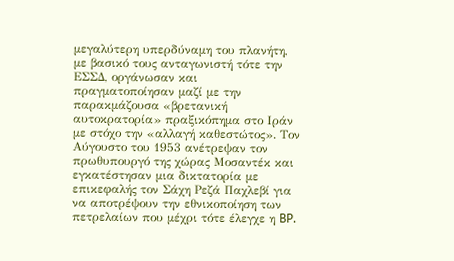μεγαλύτερη υπερδύναμη του πλανήτη, με βασικό τους ανταγωνιστή τότε την ΕΣΣΔ, οργάνωσαν και πραγματοποίησαν μαζί με την παρακμάζουσα «βρετανική αυτοκρατορία» πραξικόπημα στο Ιράν με στόχο την «αλλαγή καθεστώτος». Τον Αύγουστο του 1953 ανέτρεψαν τον πρωθυπουργό της χώρας Μοσαντέκ και εγκατέστησαν μια δικτατορία με επικεφαλής τον Σάχη Ρεζά Παχλεβί για να αποτρέψουν την εθνικοποίηση των πετρελαίων που μέχρι τότε έλεγχε η BP.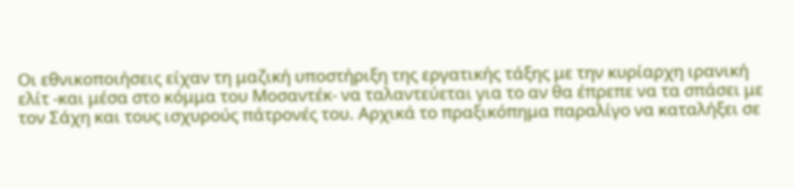Οι εθνικοποιήσεις είχαν τη μαζική υποστήριξη της εργατικής τάξης με την κυρίαρχη ιρανική ελίτ -και μέσα στο κόμμα του Μοσαντέκ- να ταλαντεύεται για το αν θα έπρεπε να τα σπάσει με τον Σάχη και τους ισχυρούς πάτρονές του. Αρχικά το πραξικόπημα παραλίγο να καταλήξει σε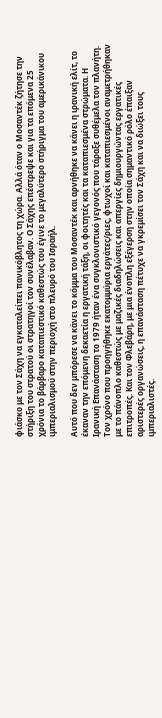φιάσκο με τον Σάχη να εγκαταλείπει πανικόβλητος τη χώρα. Αλλά όταν ο Μοσαντέκ ζήτησε την στήριξη του στρατού οι στρατηγοί τον συνέλαβαν. Ο Σάχης επέστρεψε και για τα επόμενα 25 χρόνια το βάρβαρο καταπιεστικό καθεστώς του έγινε το μεγαλύτερο στήριγμα του αμερικάνικου ιμπεριαλισμού στην περιοχή στο πλευρό του Ισραήλ.

Αυτό που δεν μπόρεσε να κάνει το κόμμα του Μοσαντέκ και αρνήθηκε να κάνει η ιρανική ελίτ, το έκαναν την επόμενη δεκαετία η εργατική τάξη, οι φοιτητές και τα καταπιεσμένα στρώματα. Η Ιρανική Επανάσταση το 1979 ήταν ένα συγκλονιστικό γεγονός που τάραξε συθέμελα τον πλανήτη. Τον χρόνο που προηγήθηκε εκατομμύρια εργάτες/ριες, φτωχοί και καταπιεσμένοι αναμετρήθηκαν με το πάνοπλο καθεστώς με μαζικές διαδηλώσεις και απεργίες δημιουργώντας εργατικές επιτροπές. Και τον Φλεβάρη, με μια ένοπλη εξέγερση στην οποία σημαντικό ρόλο έπαιξαν αριστερές οργανώσεις, η επανάσταση πέτυχε να γκρεμίσει τον Σάχη και να διώξει τους ιμπεριαλιστές.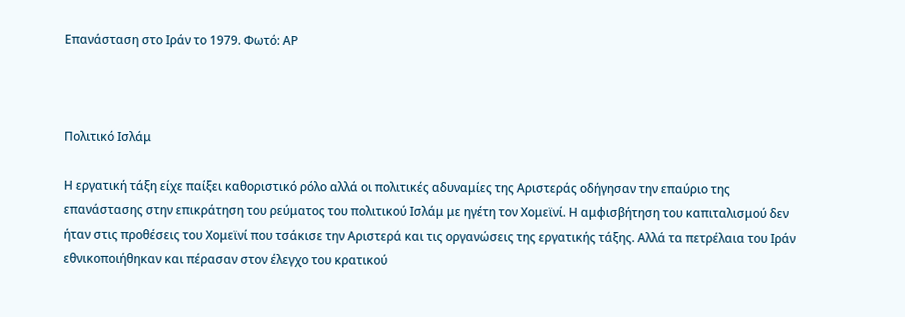Επανάσταση στο Ιράν το 1979. Φωτό: ΑΡ



Πολιτικό Ισλάμ

Η εργατική τάξη είχε παίξει καθοριστικό ρόλο αλλά οι πολιτικές αδυναμίες της Αριστεράς οδήγησαν την επαύριο της επανάστασης στην επικράτηση του ρεύματος του πολιτικού Ισλάμ με ηγέτη τον Χομεϊνί. Η αμφισβήτηση του καπιταλισμού δεν ήταν στις προθέσεις του Χομεϊνί που τσάκισε την Αριστερά και τις οργανώσεις της εργατικής τάξης. Αλλά τα πετρέλαια του Ιράν εθνικοποιήθηκαν και πέρασαν στον έλεγχο του κρατικού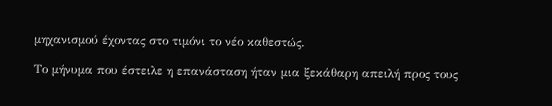μηχανισμού έχοντας στο τιμόνι το νέο καθεστώς.

Το μήνυμα που έστειλε η επανάσταση ήταν μια ξεκάθαρη απειλή προς τους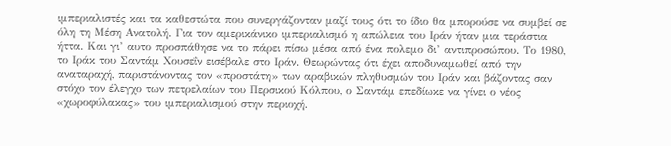ιμπεριαλιστές και τα καθεστώτα που συνεργάζονταν μαζί τους ότι το ίδιο θα μπορούσε να συμβεί σε όλη τη Μέση Ανατολή. Για τον αμερικάνικο ιμπεριαλισμό η απώλεια του Ιράν ήταν μια τεράστια ήττα. Και γι’ αυτο προσπάθησε να το πάρει πίσω μέσα από ένα πολεμο δι’ αντιπροσώπου. Το 1980, το Ιράκ του Σαντάμ Χουσεΐν εισέβαλε στο Ιράν. Θεωρώντας ότι έχει αποδυναμωθεί από την αναταραχή, παριστάνοντας τον «προστάτη» των αραβικών πληθυσμών του Ιράν και βάζοντας σαν στόχο τον έλεγχο των πετρελαίων του Περσικού Κόλπου, ο Σαντάμ επεδίωκε να γίνει ο νέος «χωροφύλακας» του ιμπεριαλισμού στην περιοχή.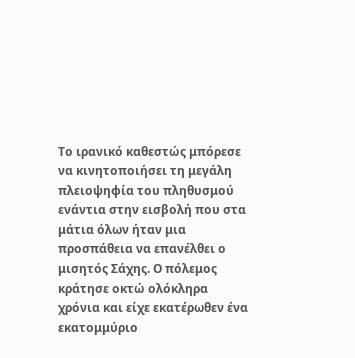Το ιρανικό καθεστώς μπόρεσε να κινητοποιήσει τη μεγάλη πλειοψηφία του πληθυσμού ενάντια στην εισβολή που στα μάτια όλων ήταν μια προσπάθεια να επανέλθει ο μισητός Σάχης. Ο πόλεμος κράτησε οκτώ ολόκληρα χρόνια και είχε εκατέρωθεν ένα εκατομμύριο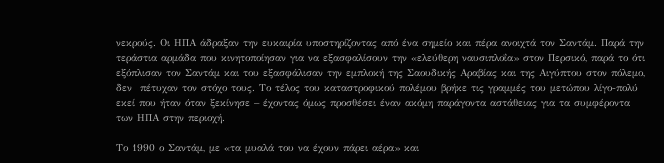νεκρούς. Οι ΗΠΑ άδραξαν την ευκαιρία υποστηρίζοντας από ένα σημείο και πέρα ανοιχτά τον Σαντάμ. Παρά την τεράστια αρμάδα που κινητοποίησαν για να εξασφαλίσουν την «ελεύθερη ναυσιπλοΐα» στον Περσικό, παρά το ότι εξόπλισαν τον Σαντάμ και του εξασφάλισαν την εμπλοκή της Σαουδικής Αραβίας και της Αιγύπτου στον πόλεμο, δεν  πέτυχαν τον στόχο τους. Το τέλος του καταστροφικού πολέμου βρήκε τις γραμμές του μετώπου λίγο-πολύ εκεί που ήταν όταν ξεκίνησε – έχοντας όμως προσθέσει έναν ακόμη παράγοντα αστάθειας για τα συμφέροντα των ΗΠΑ στην περιοχή.

Το 1990 ο Σαντάμ, με «τα μυαλά του να έχουν πάρει αέρα» και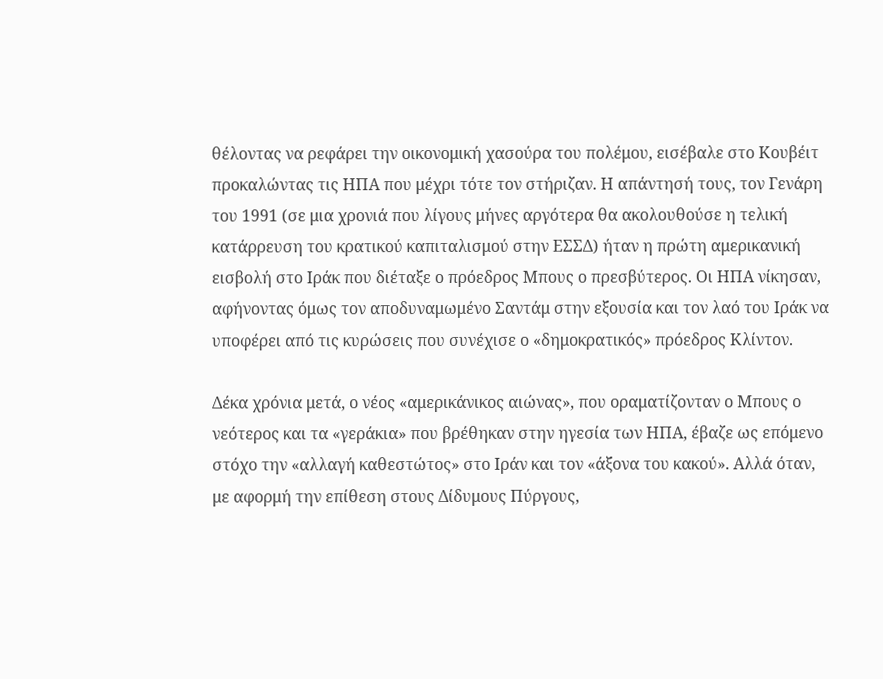θέλοντας να ρεφάρει την οικονομική χασούρα του πολέμου, εισέβαλε στο Κουβέιτ προκαλώντας τις ΗΠΑ που μέχρι τότε τον στήριζαν. Η απάντησή τους, τον Γενάρη του 1991 (σε μια χρονιά που λίγους μήνες αργότερα θα ακολουθούσε η τελική κατάρρευση του κρατικού καπιταλισμού στην ΕΣΣΔ) ήταν η πρώτη αμερικανική εισβολή στο Ιράκ που διέταξε ο πρόεδρος Μπους ο πρεσβύτερος. Οι ΗΠΑ νίκησαν, αφήνοντας όμως τον αποδυναμωμένο Σαντάμ στην εξουσία και τον λαό του Ιράκ να υποφέρει από τις κυρώσεις που συνέχισε ο «δημοκρατικός» πρόεδρος Κλίντον.

Δέκα χρόνια μετά, ο νέος «αμερικάνικος αιώνας», που οραματίζονταν ο Μπους ο νεότερος και τα «γεράκια» που βρέθηκαν στην ηγεσία των ΗΠΑ, έβαζε ως επόμενο στόχο την «αλλαγή καθεστώτος» στο Ιράν και τον «άξονα του κακού». Αλλά όταν, με αφορμή την επίθεση στους Δίδυμους Πύργους,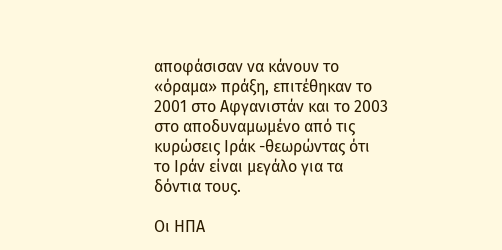αποφάσισαν να κάνουν το «όραμα» πράξη, επιτέθηκαν το 2001 στο Αφγανιστάν και το 2003 στο αποδυναμωμένο από τις κυρώσεις Ιράκ -θεωρώντας ότι το Ιράν είναι μεγάλο για τα δόντια τους.

Οι ΗΠΑ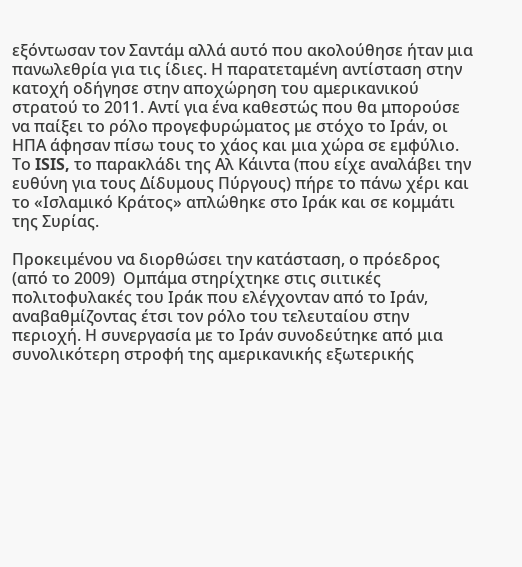εξόντωσαν τον Σαντάμ αλλά αυτό που ακολούθησε ήταν μια πανωλεθρία για τις ίδιες. Η παρατεταμένη αντίσταση στην κατοχή οδήγησε στην αποχώρηση του αμερικανικού στρατού το 2011. Αντί για ένα καθεστώς που θα μπορούσε να παίξει το ρόλο προγεφυρώματος με στόχο το Ιράν, οι ΗΠΑ άφησαν πίσω τους το χάος και μια χώρα σε εμφύλιο. Το ISIS, το παρακλάδι της Αλ Κάιντα (που είχε αναλάβει την ευθύνη για τους Δίδυμους Πύργους) πήρε το πάνω χέρι και το «Ισλαμικό Κράτος» απλώθηκε στο Ιράκ και σε κομμάτι της Συρίας.

Προκειμένου να διορθώσει την κατάσταση, ο πρόεδρος (από το 2009)  Ομπάμα στηρίχτηκε στις σιιτικές πολιτοφυλακές του Ιράκ που ελέγχονταν από το Ιράν, αναβαθμίζοντας έτσι τον ρόλο του τελευταίου στην περιοχή. Η συνεργασία με το Ιράν συνοδεύτηκε από μια συνολικότερη στροφή της αμερικανικής εξωτερικής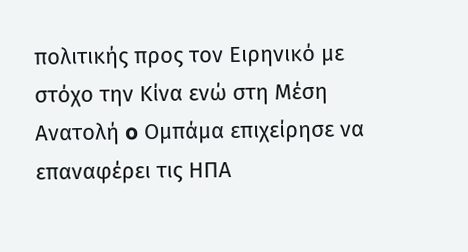πολιτικής προς τον Ειρηνικό με στόχο την Κίνα ενώ στη Μέση Ανατολή o Ομπάμα επιχείρησε να επαναφέρει τις ΗΠΑ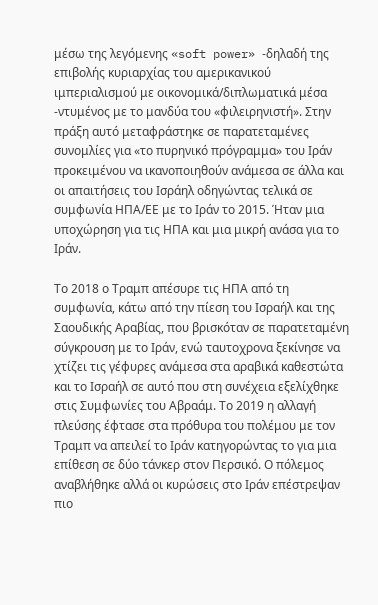μέσω της λεγόμενης «soft power» -δηλαδή της επιβολής κυριαρχίας του αμερικανικού ιμπεριαλισμού με οικονομικά/διπλωματικά μέσα -ντυμένος με το μανδύα του «φιλειρηνιστή». Στην πράξη αυτό μεταφράστηκε σε παρατεταμένες συνομλίες για «το πυρηνικό πρόγραμμα» του Ιράν προκειμένου να ικανοποιηθούν ανάμεσα σε άλλα και οι απαιτήσεις του Ισράηλ οδηγώντας τελικά σε συμφωνία ΗΠΑ/ΕΕ με το Ιράν το 2015. Ήταν μια υποχώρηση για τις ΗΠΑ και μια μικρή ανάσα για το Ιράν.

Το 2018 ο Τραμπ απέσυρε τις ΗΠΑ από τη συμφωνία, κάτω από την πίεση του Ισραήλ και της Σαουδικής Αραβίας, που βρισκόταν σε παρατεταμένη σύγκρουση με το Ιράν, ενώ ταυτοχρονα ξεκίνησε να χτίζει τις γέφυρες ανάμεσα στα αραβικά καθεστώτα και το Ισραήλ σε αυτό που στη συνέχεια εξελίχθηκε στις Συμφωνίες του Αβραάμ. Το 2019 η αλλαγή πλεύσης έφτασε στα πρόθυρα του πολέμου με τον Τραμπ να απειλεί το Ιράν κατηγορώντας το για μια επίθεση σε δύο τάνκερ στον Περσικό. Ο πόλεμος αναβλήθηκε αλλά οι κυρώσεις στο Ιράν επέστρεψαν πιο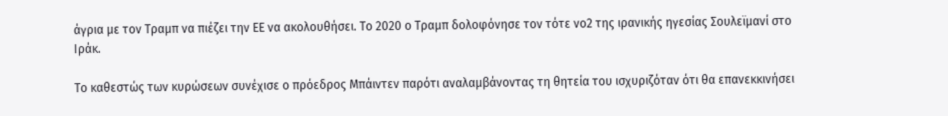άγρια με τον Τραμπ να πιέζει την ΕΕ να ακολουθήσει. Το 2020 ο Τραμπ δολοφόνησε τον τότε νο2 της ιρανικής ηγεσίας Σουλεϊμανί στο Ιράκ.

Το καθεστώς των κυρώσεων συνέχισε ο πρόεδρος Μπάιντεν παρότι αναλαμβάνοντας τη θητεία του ισχυριζόταν ότι θα επανεκκινήσει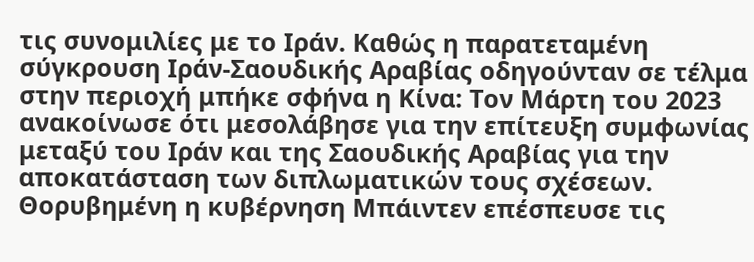τις συνομιλίες με το Ιράν. Καθώς η παρατεταμένη σύγκρουση Ιράν-Σαουδικής Αραβίας οδηγούνταν σε τέλμα στην περιοχή μπήκε σφήνα η Κίνα: Τον Μάρτη του 2023 ανακοίνωσε ότι μεσολάβησε για την επίτευξη συμφωνίας μεταξύ του Ιράν και της Σαουδικής Αραβίας για την αποκατάσταση των διπλωματικών τους σχέσεων. Θορυβημένη η κυβέρνηση Μπάιντεν επέσπευσε τις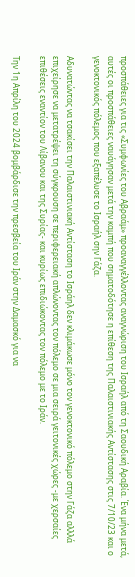προσπάθειες για τις «Συμφωνίες του Αβραάμ» προαναγγέλλοντας αναγνώριση του Ισραήλ από τη Σαουδική Αραβία. Ένα μήνα μετά, αυτές οι προσπάθειες ναυάγησαν μετά την καμπή που σηματοδότησε η επίθεση της Παλαιστινιακής Αντίστασης στις 7/10/23 και ο γενοκτονικός πόλεμος που εξαπέλυσε το Ισραήλ σην Γάζα.

Αδυνατώντας να τσακίσει την Παλαιστινιακή Αντίσταση το Ισράηλ δεν κλιμάκωσε μόνο τον γενοκτονικό πόλεμο στην Γάζα αλλλά επιχείρησε να μετατρέψει τη σύγκρουση σε περιφερειακή απλώνοντας τον πόλεμο σε μια σειρά γειτονικές χώρες -με χερσαίες επιθέσεις εναντίον του Λίβανου και της Συρίας- και κυρίως επιδιώκοντας τον πόλεμο με το Ιράν.

Την 1η Απρίλη του 2024 βομβάρδισε την πρεσβεία του Ιράν στην Δαμασκό για να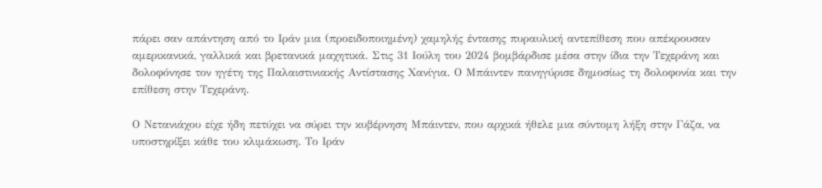πάρει σαν απάντηση από το Ιράν μια (προειδοποιημένη) χαμηλής έντασης πυραυλική αντεπίθεση που απέκρουσαν αμερικανικά, γαλλικά και βρετανικά μαχητικά. Στις 31 Ιούλη του 2024 βομβάρδισε μέσα στην ίδια την Τεχεράνη και δολοφόνησε τον ηγέτη της Παλαιστινιακής Αντίστασης Χανίγια. Ο Μπάιντεν πανηγύρισε δημοσίως τη δολοφονία και την επίθεση στην Τεχεράνη.

Ο Νετανιάχου είχε ήδη πετύχει να σύρει την κυβέρνηση Μπάιντεν, που αρχικά ήθελε μια σύντομη λήξη στην Γάζα, να υποστηρίξει κάθε του κλιμάκωση. Το Ιράν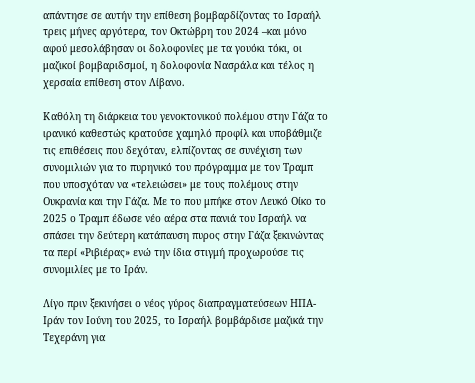απάντησε σε αυτήν την επίθεση βομβαρδίζοντας το Ισραήλ τρεις μήνες αργότερα, τον Οκτώβρη του 2024 –και μόνο αφού μεσολάβησαν οι δολοφονίες με τα γουόκι τόκι, οι μαζικοί βομβαριδσμοί, η δολοφονία Νασράλα και τέλος η χερσαία επίθεση στον Λίβανο.

Καθόλη τη διάρκεια του γενοκτονικού πολέμου στην Γάζα το ιρανικό καθεστώς κρατούσε χαμηλό προφίλ και υποβάθμιζε τις επιθέσεις που δεχόταν, ελπίζοντας σε συνέχιση των συνομιλιών για το πυρηνικό του πρόγραμμα με τον Τραμπ που υποσχόταν να «τελειώσει» με τους πολέμους στην Ουκρανία και την Γάζα. Με το που μπήκε στον Λευκό Οίκο το 2025 ο Τραμπ έδωσε νέο αέρα στα πανιά του Ισραήλ να σπάσει την δεύτερη κατάπαυση πυρος στην Γάζα ξεκινώντας τα περί «Ριβιέρας» ενώ την ίδια στιγμή προχωρούσε τις συνομιλίες με το Ιράν.

Λίγο πριν ξεκινήσει ο νέος γύρος διαπραγματεύσεων ΗΠΑ-Ιράν τον Ιούνη του 2025, το Ισραήλ βομβάρδισε μαζικά την Τεχεράνη για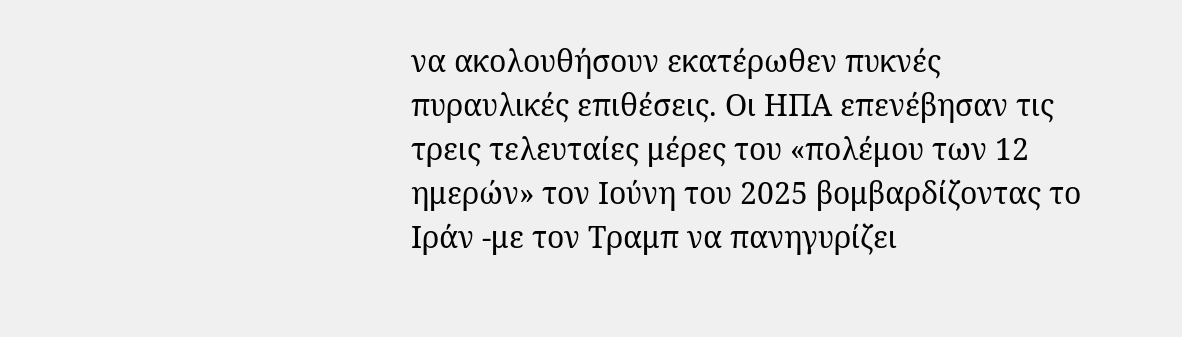να ακολουθήσουν εκατέρωθεν πυκνές πυραυλικές επιθέσεις. Οι ΗΠΑ επενέβησαν τις τρεις τελευταίες μέρες του «πολέμου των 12 ημερών» τον Ιούνη του 2025 βομβαρδίζοντας το Ιράν -με τον Τραμπ να πανηγυρίζει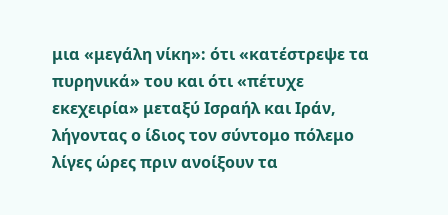μια «μεγάλη νίκη»: ότι «κατέστρεψε τα πυρηνικά» του και ότι «πέτυχε εκεχειρία» μεταξύ Ισραήλ και Ιράν, λήγοντας ο ίδιος τον σύντομο πόλεμο λίγες ώρες πριν ανοίξουν τα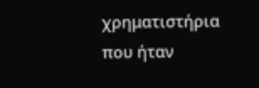χρηματιστήρια που ήταν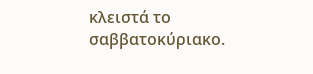κλειστά το σαββατοκύριακο.